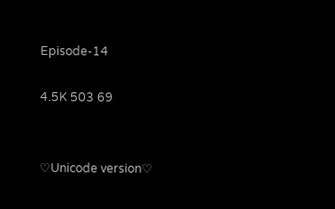Episode-14

4.5K 503 69


♡Unicode version♡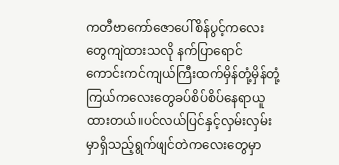ကတီဗာကော်ဇောပေါ်စိန်ပွင့်ကလေးတွေကျဲထားသလို နက်ပြာရောင်ကောင်းကင်ကျယ်ကြီးထက်မှိန်တုံ့မှိန်တုံ့ကြယ်ကလေးတွေခပ်စိပ်စိပ်နေရာယူထားတယ်။ပင်လယ်ပြင်နှင့်လှမ်းလှမ်းမှာရှိသည့်ရွက်ဖျင်တဲကလေးတွေမှာ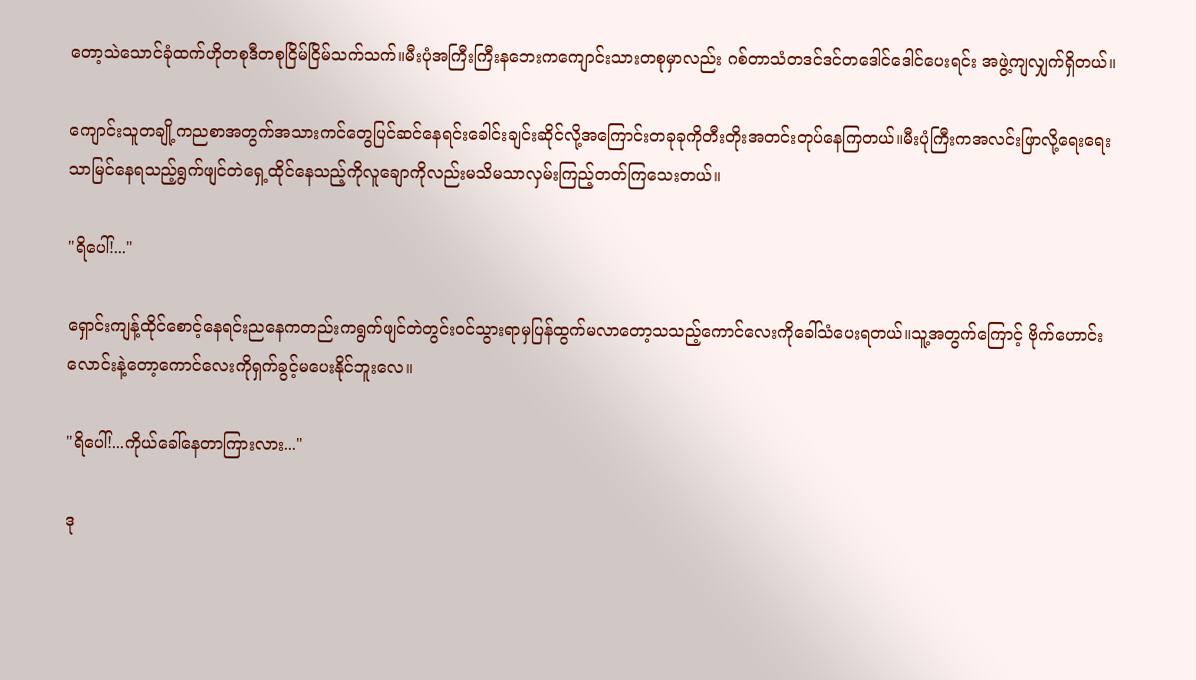တော့သဲသောင်ခုံထက်ဟိုတစုဒီတစုငြိမ်ငြိမ်သက်သက်။မီးပုံအကြီးကြီးနဘေးကကျောင်းသားတစုမှာလည်း ဂစ်တာသံတဒင်ဒင်တဒေါင်ဒေါင်ပေးရင်း အဖွဲ့ကျလျှက်ရှိတယ်။

ကျောင်းသူတချို့ကညစာအတွက်အသားကင်တွေပြင်ဆင်နေရင်းခေါင်းချင်းဆိုင်လို့အကြောင်းတခုခုကိုတီးတိုးအတင်းတုပ်နေကြတယ်။မီးပုံကြီးကအလင်းဖြာလို့ရေးရေးသာမြင်နေရသည့်ရွက်ဖျင်တဲရှေ့ထိုင်နေသည့်ကိုလူချောကိုလည်းမသိမသာလှမ်းကြည့်တတ်ကြသေးတယ်။

"ရိပေါ်!..."

ရှောင်းကျန့်ထိုင်စောင့်နေရင်းညနေကတည်းကရွက်ဖျင်တဲတွင်းဝင်သွားရာမှပြန်ထွက်မလာတော့သသည့်ကောင်လေးကိုခေါ်သံပေးရတယ်။သူ့အတွက်ကြောင့် ဗိုက်ဟောင်းလောင်းနဲ့တော့ကောင်လေးကိုရှက်ခွင့်မပေးနိုင်ဘူးလေ။

"ရိပေါ်!...ကိုယ်ခေါ်နေတာကြားလား..."

ဒု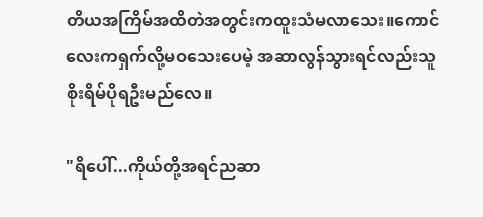တိယအကြိမ်အထိတဲအတွင်းကထူးသံမလာသေး။ကောင်လေးကရှက်လို့မဝသေးပေမဲ့ အဆာလွန်သွားရင်လည်းသူစိုးရိမ်ပိုရဦးမည်လေ။

"ရိပေါ်...ကိုယ်တို့အရင်ညဆာ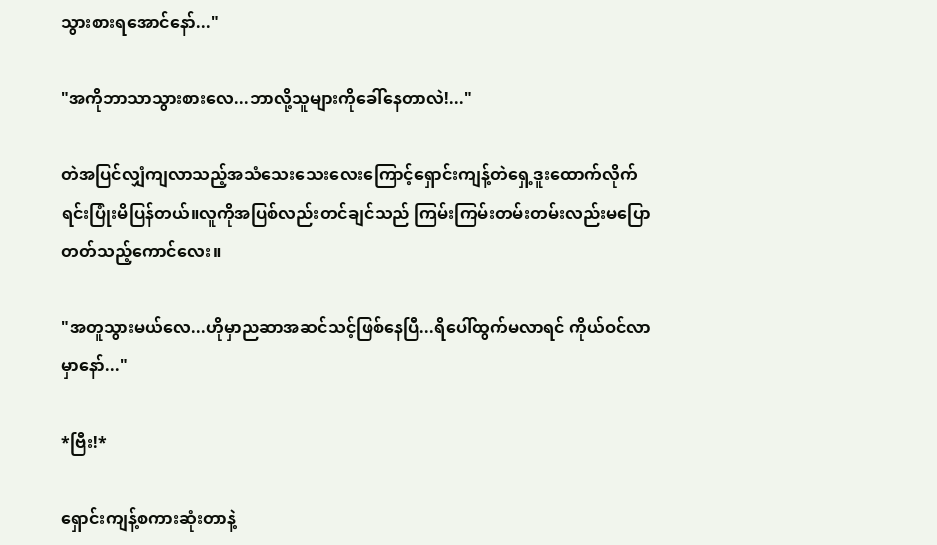သွားစားရအောင်နော်..."

"အကိုဘာသာသွားစားလေ...ဘာလို့သူများကိုခေါ်နေတာလဲ!..."

တဲအပြင်လျှံကျလာသည့်အသံသေးသေးလေးကြောင့်ရှောင်းကျန့်တဲရှေ့ဒူးထောက်လိုက်ရင်းပြုံးမိပြန်တယ်။လူကိုအပြစ်လည်းတင်ချင်သည် ကြမ်းကြမ်းတမ်းတမ်းလည်းမပြောတတ်သည့်ကောင်လေး။

"အတူသွားမယ်လေ...ဟိုမှာညဆာအဆင်သင့်ဖြစ်နေပြီ...ရိပေါ်ထွက်မလာရင် ကိုယ်ဝင်လာမှာနော်..."

*ဗြီး!*

ရှောင်းကျန့်စကားဆုံးတာနဲ့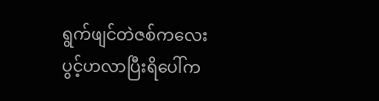ရွက်ဖျင်တဲဇစ်ကလေးပွင့်ဟလာပြီးရိပေါ်က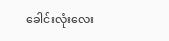ခေါင်းလုံးလေး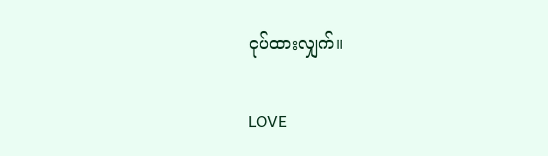ငုပ်ထားလျှက်။

LOVE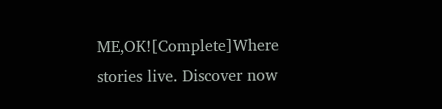ME,OK![Complete]Where stories live. Discover now